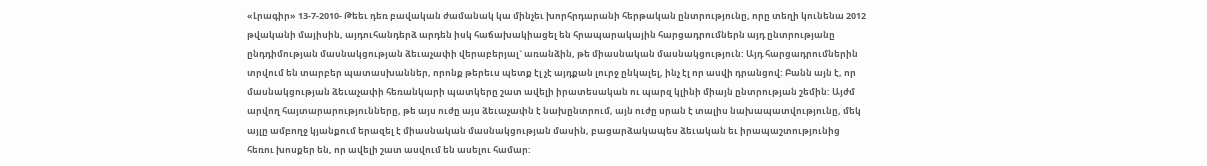«Լրագիր» 13-7-2010- Թեեւ դեռ բավական ժամանակ կա մինչեւ խորհրդարանի հերթական ընտրությունը, որը տեղի կունենա 2012 թվականի մայիսին, այդուհանդերձ արդեն իսկ հաճախակիացել են հրապարակային հարցադրումներն այդ ընտրությանը ընդդիմության մասնակցության ձեւաչափի վերաբերյալ` առանձին, թե միասնական մասնակցություն: Այդ հարցադրումներին տրվում են տարբեր պատասխաններ, որոնք թերեւս պետք էլ չէ այդքան լուրջ ընկալել, ինչ էլ որ ասվի դրանցով: Բանն այն է, որ մասնակցության ձեւաչափի հեռանկարի պատկերը շատ ավելի իրատեսական ու պարզ կլինի միայն ընտրության շեմին: Այժմ արվող հայտարարությունները, թե այս ուժը այս ձեւաչափն է նախընտրում, այն ուժը սրան է տալիս նախապատվությունը, մեկ այլը ամբողջ կյանքում երազել է միասնական մասնակցության մասին, բացարձակապես ձեւական եւ իրապաշտությունից հեռու խոսքեր են, որ ավելի շատ ասվում են ասելու համար: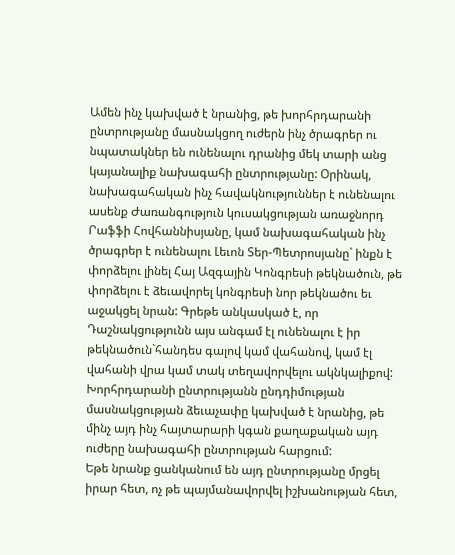Ամեն ինչ կախված է նրանից, թե խորհրդարանի ընտրությանը մասնակցող ուժերն ինչ ծրագրեր ու նպատակներ են ունենալու դրանից մեկ տարի անց կայանալիք նախագահի ընտրությանը: Օրինակ, նախագահական ինչ հավակնություններ է ունենալու ասենք Ժառանգություն կուսակցության առաջնորդ Րաֆֆի Հովհաննիսյանը, կամ նախագահական ինչ ծրագրեր է ունենալու Լեւոն Տեր-Պետրոսյանը` ինքն է փորձելու լինել Հայ Ազգային Կոնգրեսի թեկնածուն, թե փորձելու է ձեւավորել կոնգրեսի նոր թեկնածու եւ աջակցել նրան: Գրեթե անկասկած է, որ Դաշնակցությունն այս անգամ էլ ունենալու է իր թեկնածուն`հանդես գալով կամ վահանով, կամ էլ վահանի վրա կամ տակ տեղավորվելու ակնկալիքով: Խորհրդարանի ընտրությանն ընդդիմության մասնակցության ձեւաչափը կախված է նրանից, թե մինչ այդ ինչ հայտարարի կգան քաղաքական այդ ուժերը նախագահի ընտրության հարցում:
Եթե նրանք ցանկանում են այդ ընտրությանը մրցել իրար հետ, ոչ թե պայմանավորվել իշխանության հետ,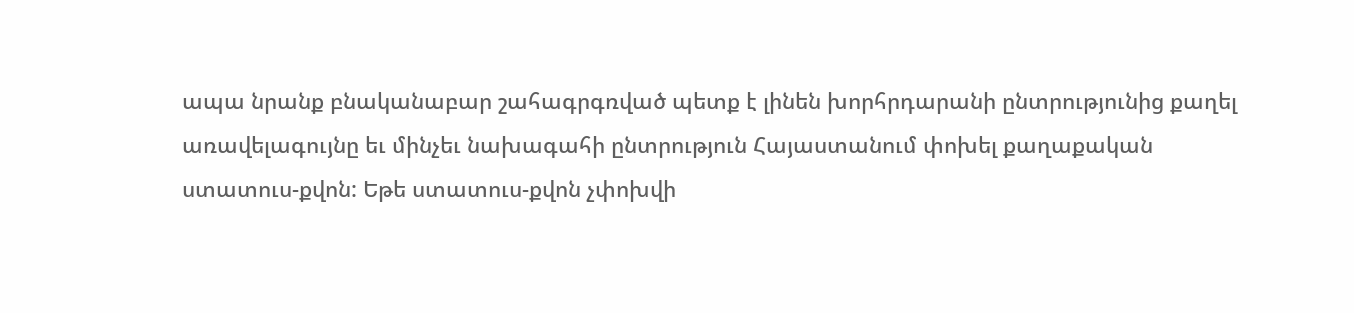ապա նրանք բնականաբար շահագրգռված պետք է լինեն խորհրդարանի ընտրությունից քաղել առավելագույնը եւ մինչեւ նախագահի ընտրություն Հայաստանում փոխել քաղաքական ստատուս-քվոն: Եթե ստատուս-քվոն չփոխվի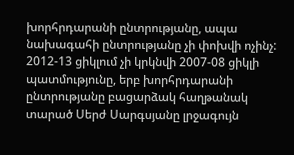խորհրդարանի ընտրությանը, ապա նախագահի ընտրությանը չի փոխվի ոչինչ: 2012-13 ցիկլում չի կրկնվի 2007-08 ցիկլի պատմությունը, երբ խորհրդարանի ընտրությանը բացարձակ հաղթանակ տարած Սերժ Սարգսյանը լրջագույն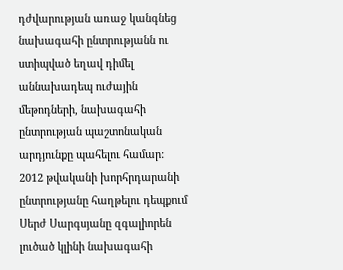դժվարության առաջ կանգնեց նախագահի ընտրությանն ու ստիպված եղավ դիմել աննախադեպ ուժային մեթոդների, նախագահի ընտրության պաշտոնական արդյունքը պահելու համար:
2012 թվականի խորհրդարանի ընտրությանը հաղթելու դեպքում Սերժ Սարգսյանը զգալիորեն լուծած կլինի նախագահի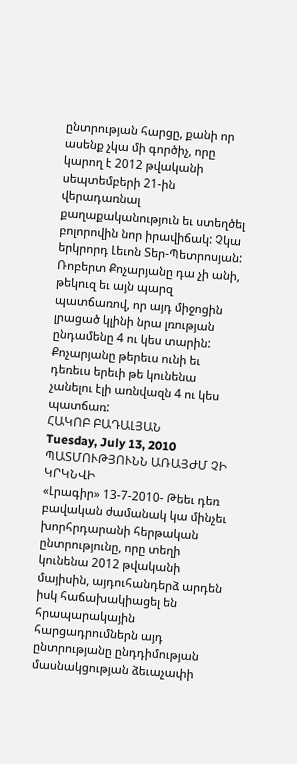ընտրության հարցը, քանի որ ասենք չկա մի գործիչ, որը կարող է 2012 թվականի սեպտեմբերի 21-ին վերադառնալ քաղաքականություն եւ ստեղծել բոլորովին նոր իրավիճակ: Չկա երկրորդ Լեւոն Տեր-Պետրոսյան: Ռոբերտ Քոչարյանը դա չի անի, թեկուզ եւ այն պարզ պատճառով, որ այդ միջոցին լրացած կլինի նրա լռության ընդամենը 4 ու կես տարին: Քոչարյանը թերեւս ունի եւ դեռեւս երեւի թե կունենա չանելու էլի առնվազն 4 ու կես պատճառ:
ՀԱԿՈԲ ԲԱԴԱԼՅԱՆ
Tuesday, July 13, 2010
ՊԱՏՄՈՒԹՅՈՒՆՆ ԱՌԱՅԺՄ ՉԻ ԿՐԿՆՎԻ
«Լրագիր» 13-7-2010- Թեեւ դեռ բավական ժամանակ կա մինչեւ խորհրդարանի հերթական ընտրությունը, որը տեղի կունենա 2012 թվականի մայիսին, այդուհանդերձ արդեն իսկ հաճախակիացել են հրապարակային հարցադրումներն այդ ընտրությանը ընդդիմության մասնակցության ձեւաչափի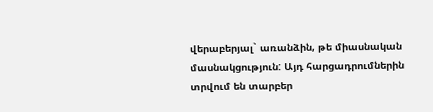վերաբերյալ` առանձին, թե միասնական մասնակցություն: Այդ հարցադրումներին տրվում են տարբեր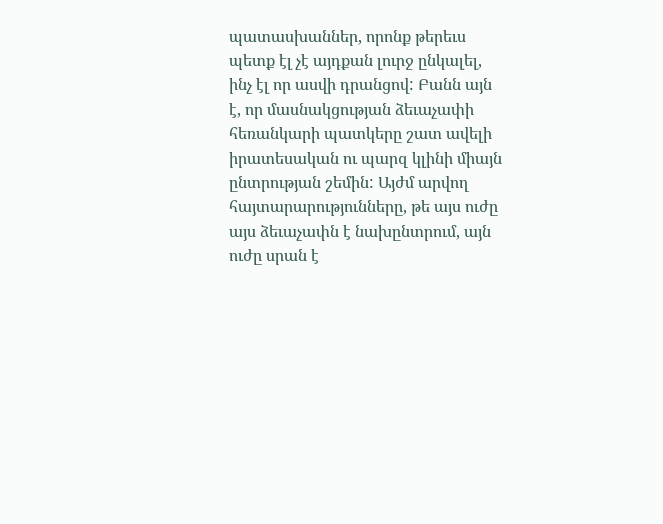պատասխաններ, որոնք թերեւս պետք էլ չէ այդքան լուրջ ընկալել, ինչ էլ որ ասվի դրանցով: Բանն այն է, որ մասնակցության ձեւաչափի հեռանկարի պատկերը շատ ավելի իրատեսական ու պարզ կլինի միայն ընտրության շեմին: Այժմ արվող հայտարարությունները, թե այս ուժը այս ձեւաչափն է նախընտրում, այն ուժը սրան է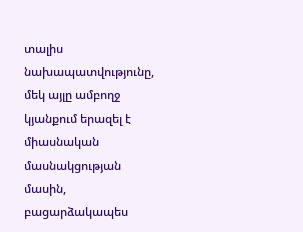տալիս նախապատվությունը, մեկ այլը ամբողջ կյանքում երազել է միասնական մասնակցության մասին, բացարձակապես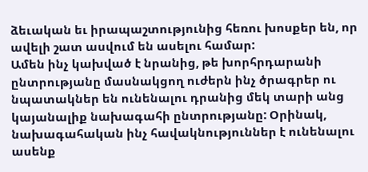ձեւական եւ իրապաշտությունից հեռու խոսքեր են, որ ավելի շատ ասվում են ասելու համար:
Ամեն ինչ կախված է նրանից, թե խորհրդարանի ընտրությանը մասնակցող ուժերն ինչ ծրագրեր ու նպատակներ են ունենալու դրանից մեկ տարի անց կայանալիք նախագահի ընտրությանը: Օրինակ, նախագահական ինչ հավակնություններ է ունենալու ասենք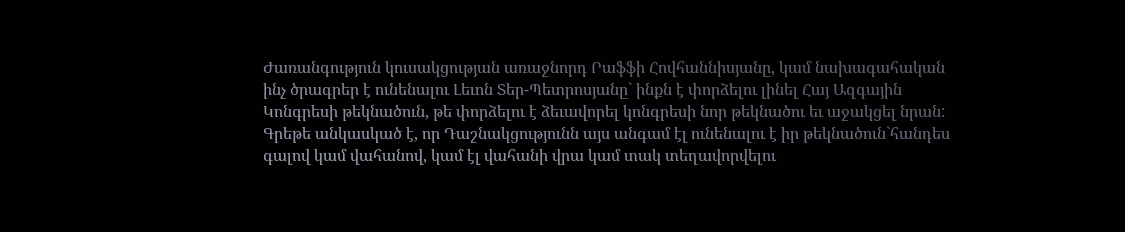Ժառանգություն կուսակցության առաջնորդ Րաֆֆի Հովհաննիսյանը, կամ նախագահական ինչ ծրագրեր է ունենալու Լեւոն Տեր-Պետրոսյանը` ինքն է փորձելու լինել Հայ Ազգային Կոնգրեսի թեկնածուն, թե փորձելու է ձեւավորել կոնգրեսի նոր թեկնածու եւ աջակցել նրան: Գրեթե անկասկած է, որ Դաշնակցությունն այս անգամ էլ ունենալու է իր թեկնածուն`հանդես գալով կամ վահանով, կամ էլ վահանի վրա կամ տակ տեղավորվելու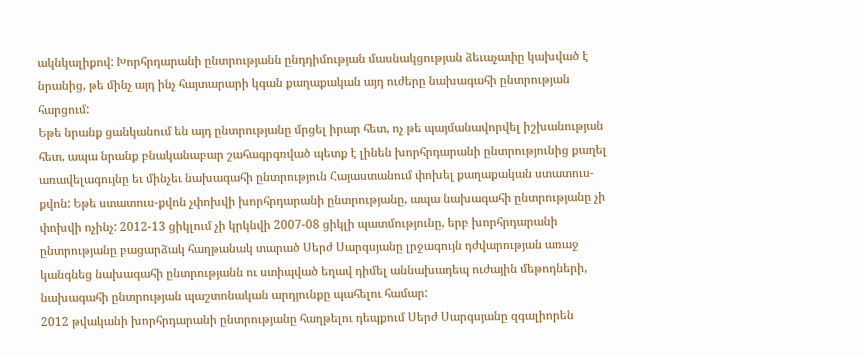ակնկալիքով: Խորհրդարանի ընտրությանն ընդդիմության մասնակցության ձեւաչափը կախված է նրանից, թե մինչ այդ ինչ հայտարարի կգան քաղաքական այդ ուժերը նախագահի ընտրության հարցում:
Եթե նրանք ցանկանում են այդ ընտրությանը մրցել իրար հետ, ոչ թե պայմանավորվել իշխանության հետ, ապա նրանք բնականաբար շահագրգռված պետք է լինեն խորհրդարանի ընտրությունից քաղել առավելագույնը եւ մինչեւ նախագահի ընտրություն Հայաստանում փոխել քաղաքական ստատուս-քվոն: Եթե ստատուս-քվոն չփոխվի խորհրդարանի ընտրությանը, ապա նախագահի ընտրությանը չի փոխվի ոչինչ: 2012-13 ցիկլում չի կրկնվի 2007-08 ցիկլի պատմությունը, երբ խորհրդարանի ընտրությանը բացարձակ հաղթանակ տարած Սերժ Սարգսյանը լրջագույն դժվարության առաջ կանգնեց նախագահի ընտրությանն ու ստիպված եղավ դիմել աննախադեպ ուժային մեթոդների, նախագահի ընտրության պաշտոնական արդյունքը պահելու համար:
2012 թվականի խորհրդարանի ընտրությանը հաղթելու դեպքում Սերժ Սարգսյանը զգալիորեն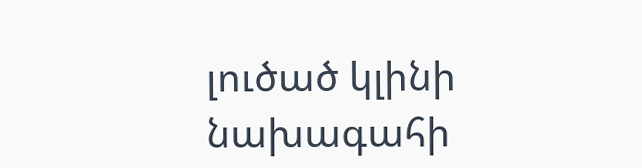լուծած կլինի նախագահի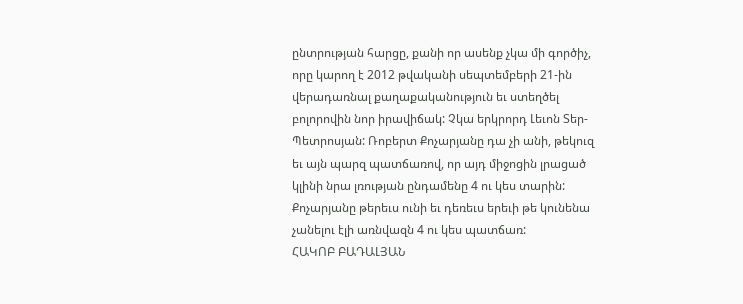ընտրության հարցը, քանի որ ասենք չկա մի գործիչ, որը կարող է 2012 թվականի սեպտեմբերի 21-ին վերադառնալ քաղաքականություն եւ ստեղծել բոլորովին նոր իրավիճակ: Չկա երկրորդ Լեւոն Տեր-Պետրոսյան: Ռոբերտ Քոչարյանը դա չի անի, թեկուզ եւ այն պարզ պատճառով, որ այդ միջոցին լրացած կլինի նրա լռության ընդամենը 4 ու կես տարին: Քոչարյանը թերեւս ունի եւ դեռեւս երեւի թե կունենա չանելու էլի առնվազն 4 ու կես պատճառ:
ՀԱԿՈԲ ԲԱԴԱԼՅԱՆ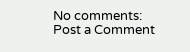No comments:
Post a Comment